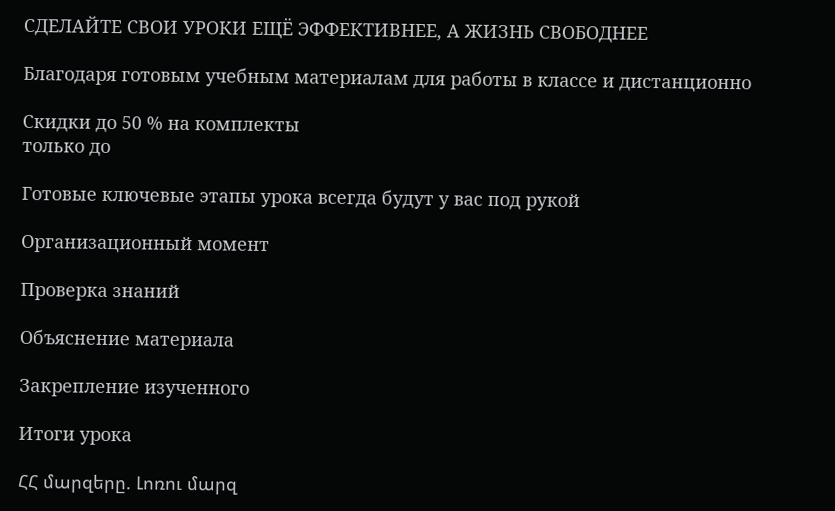СДЕЛАЙТЕ СВОИ УРОКИ ЕЩЁ ЭФФЕКТИВНЕЕ, А ЖИЗНЬ СВОБОДНЕЕ

Благодаря готовым учебным материалам для работы в классе и дистанционно

Скидки до 50 % на комплекты
только до

Готовые ключевые этапы урока всегда будут у вас под рукой

Организационный момент

Проверка знаний

Объяснение материала

Закрепление изученного

Итоги урока

ՀՀ մարզերը. Լոռու մարզ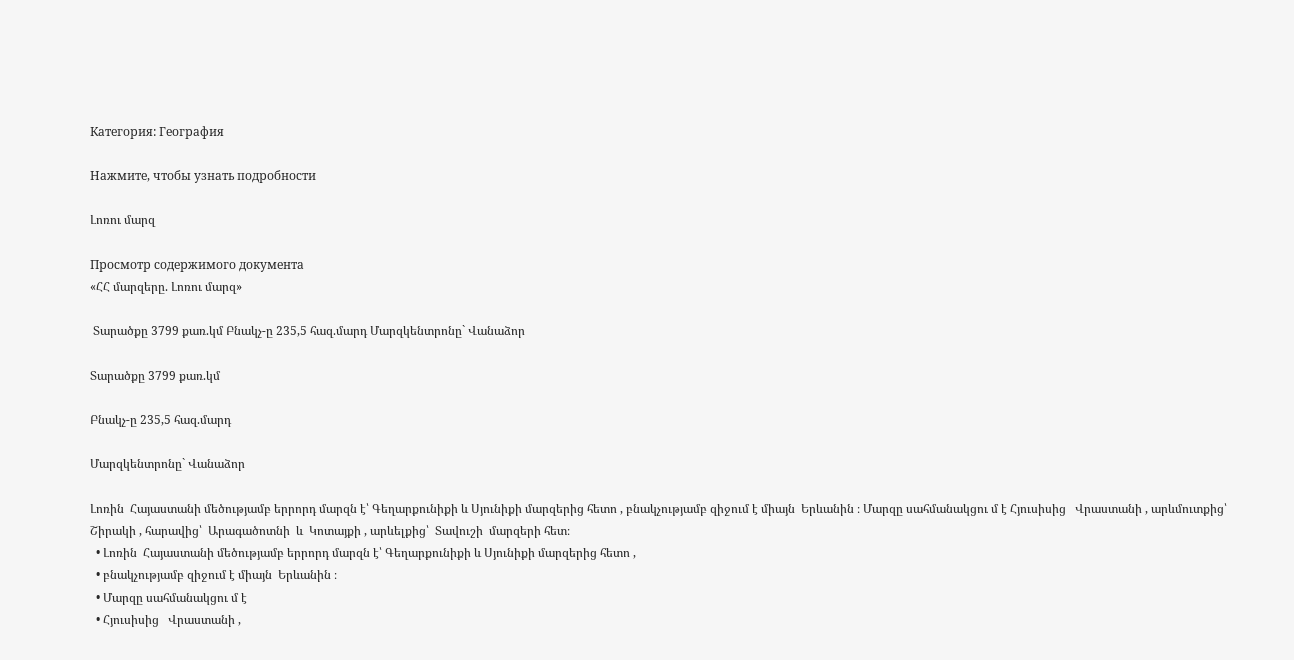Категория: География

Нажмите, чтобы узнать подробности

Լոռու մարզ

Просмотр содержимого документа
«ՀՀ մարզերը. Լոռու մարզ»

 Տարածքը 3799 քառ.կմ Բնակչ-ը 235,5 հազ.մարդ Մարզկենտրոնը` Վանաձոր

Տարածքը 3799 քառ.կմ

Բնակչ-ը 235,5 հազ.մարդ

Մարզկենտրոնը` Վանաձոր

Լոռին  Հայաստանի մեծությամբ երրորդ մարզն է՝ Գեղարքունիքի և Սյունիքի մարզերից հետո , բնակչությամբ զիջում է միայն  Երևանին ։ Մարզը սահմանակցու մ է Հյուսիսից   Վրաստանի , արևմուտքից՝  Շիրակի , հարավից՝  Արագածոտնի  և  Կոտայքի , արևելքից՝  Տավուշի  մարզերի հետ։
  • Լոռին  Հայաստանի մեծությամբ երրորդ մարզն է՝ Գեղարքունիքի և Սյունիքի մարզերից հետո ,
  • բնակչությամբ զիջում է միայն  Երևանին ։
  • Մարզը սահմանակցու մ է
  • Հյուսիսից   Վրաստանի ,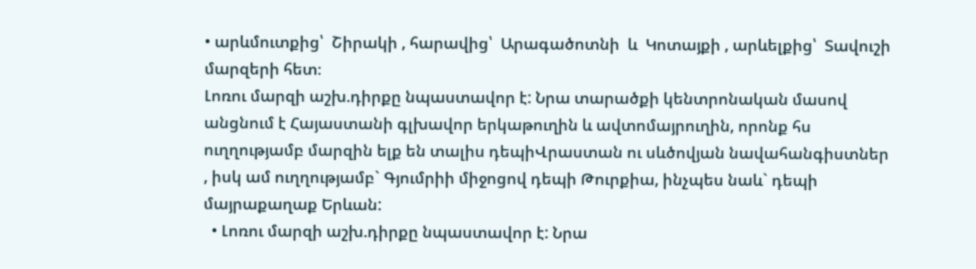• արևմուտքից՝  Շիրակի , հարավից՝  Արագածոտնի  և  Կոտայքի , արևելքից՝  Տավուշի  մարզերի հետ։
Լոռու մարզի աշխ.դիրքը նպաստավոր է: Նրա տարածքի կենտրոնական մասով անցնում է Հայաստանի գլխավոր երկաթուղին և ավտոմայրուղին, որոնք հս ուղղությամբ մարզին ելք են տալիս դեպիՎրաստան ու սևծովյան նավահանգիստներ , իսկ ամ ուղղությամբ` Գյումրիի միջոցով դեպի Թուրքիա, ինչպես նաև` դեպի մայրաքաղաք Երևան:
  • Լոռու մարզի աշխ.դիրքը նպաստավոր է: Նրա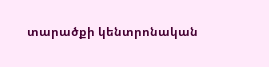տարածքի կենտրոնական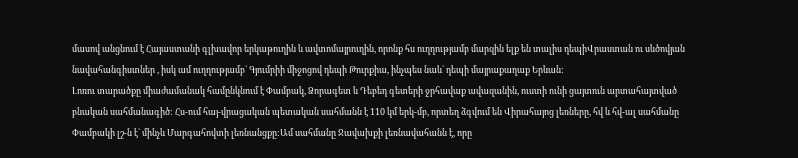մասով անցնում է Հայաստանի գլխավոր երկաթուղին և ավտոմայրուղին, որոնք հս ուղղությամբ մարզին ելք են տալիս դեպիՎրաստան ու սևծովյան նավահանգիստներ , իսկ ամ ուղղությամբ` Գյումրիի միջոցով դեպի Թուրքիա, ինչպես նաև` դեպի մայրաքաղաք Երևան:
Լոռու տարածքը միաժամանակ համընկնում է Փամբակ, Ձորագետ և Դեբեդ գետերի ջրհավաք ավազանին, ուստի ունի ցայտուն արտահայտված բնական սահմանագիծ: Հս-ում հայ-վրացական պետական սահմանն է 110 կմ երկ-մբ, որտեղ ձգվում են Վիրահայոց լեռները, հվ և հվ-ալ սահմանը Փամբակի լշ-ն է` մինչև Մարգահովտի լեռնանցքը:Ամ սահմանը Ջավախքի լեռնավահանն է, որը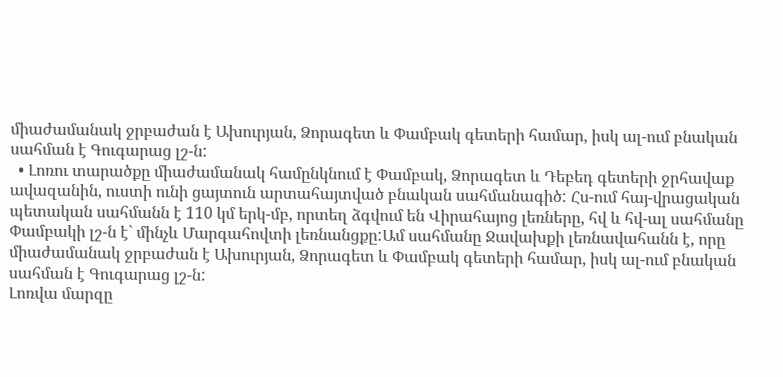միաժամանակ ջրբաժան է Ախուրյան, Ձորագետ և Փամբակ գետերի համար, իսկ ալ-ում բնական սահման է Գուգարաց լշ-ն:
  • Լոռու տարածքը միաժամանակ համընկնում է Փամբակ, Ձորագետ և Դեբեդ գետերի ջրհավաք ավազանին, ուստի ունի ցայտուն արտահայտված բնական սահմանագիծ: Հս-ում հայ-վրացական պետական սահմանն է 110 կմ երկ-մբ, որտեղ ձգվում են Վիրահայոց լեռները, հվ և հվ-ալ սահմանը Փամբակի լշ-ն է` մինչև Մարգահովտի լեռնանցքը:Ամ սահմանը Ջավախքի լեռնավահանն է, որը միաժամանակ ջրբաժան է Ախուրյան, Ձորագետ և Փամբակ գետերի համար, իսկ ալ-ում բնական սահման է Գուգարաց լշ-ն:
Լոռվա մարզը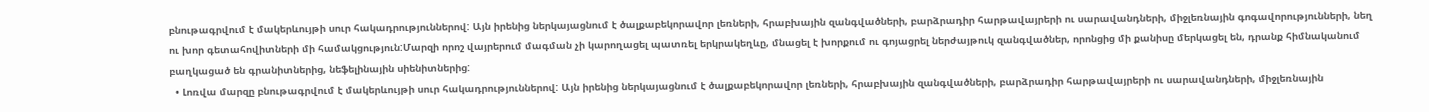բնութագրվում է մակերևույթի սուր հակադրություններով: Այն իրենից ներկայացնում է ծալքաբեկորավոր լեռների, հրաբխային զանգվածների, բարձրադիր հարթավայրերի ու սարավանդների, միջլեռնային գոգավորությունների, նեղ ու խոր գետահովիտների մի համակցություն:Մարզի որոշ վայրերում մագման չի կարողացել պատռել երկրակեղևը, մնացել է խորքում ու գոյացրել ներժայթուկ զանգվածներ, որոնցից մի քանիսը մերկացել են, դրանք հիմնականում բաղկացած են գրանիտներից, նեֆելինային սիենիտներից:
  • Լոռվա մարզը բնութագրվում է մակերևույթի սուր հակադրություններով: Այն իրենից ներկայացնում է ծալքաբեկորավոր լեռների, հրաբխային զանգվածների, բարձրադիր հարթավայրերի ու սարավանդների, միջլեռնային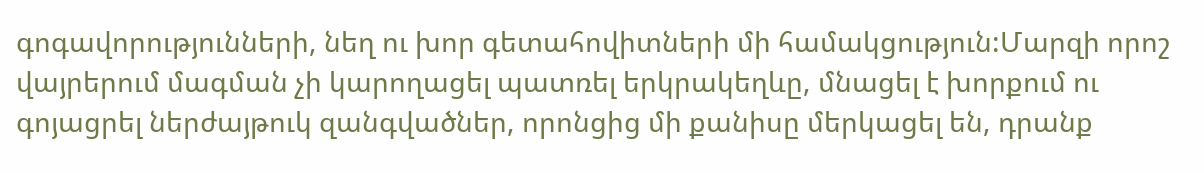գոգավորությունների, նեղ ու խոր գետահովիտների մի համակցություն:Մարզի որոշ վայրերում մագման չի կարողացել պատռել երկրակեղևը, մնացել է խորքում ու գոյացրել ներժայթուկ զանգվածներ, որոնցից մի քանիսը մերկացել են, դրանք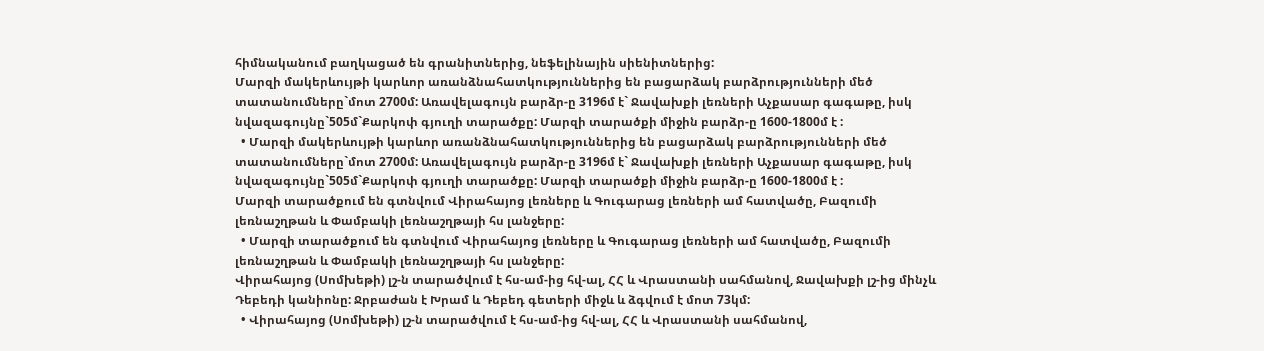հիմնականում բաղկացած են գրանիտներից, նեֆելինային սիենիտներից:
Մարզի մակերևույթի կարևոր առանձնահատկություններից են բացարձակ բարձրությունների մեծ տատանումները`մոտ 2700մ: Առավելագույն բարձր-ը 3196մ է` Ջավախքի լեռների Աչքասար գագաթը, իսկ նվազագույնը`505մ`Քարկոփ գյուղի տարածքը: Մարզի տարածքի միջին բարձր-ը 1600-1800մ է :
  • Մարզի մակերևույթի կարևոր առանձնահատկություններից են բացարձակ բարձրությունների մեծ տատանումները`մոտ 2700մ: Առավելագույն բարձր-ը 3196մ է` Ջավախքի լեռների Աչքասար գագաթը, իսկ նվազագույնը`505մ`Քարկոփ գյուղի տարածքը: Մարզի տարածքի միջին բարձր-ը 1600-1800մ է :
Մարզի տարածքում են գտնվում Վիրահայոց լեռները և Գուգարաց լեռների ամ հատվածը, Բազումի լեռնաշղթան և Փամբակի լեռնաշղթայի հս լանջերը:
  • Մարզի տարածքում են գտնվում Վիրահայոց լեռները և Գուգարաց լեռների ամ հատվածը, Բազումի լեռնաշղթան և Փամբակի լեռնաշղթայի հս լանջերը:
Վիրահայոց (Սոմխեթի) լշ-ն տարածվում է հս-ամ-ից հվ-ալ, ՀՀ և Վրաստանի սահմանով, Ջավախքի լշ-ից մինչև Դեբեդի կանիոնը: Ջրբաժան է Խրամ և Դեբեդ գետերի միջև և ձգվում է մոտ 73կմ:
  • Վիրահայոց (Սոմխեթի) լշ-ն տարածվում է հս-ամ-ից հվ-ալ, ՀՀ և Վրաստանի սահմանով,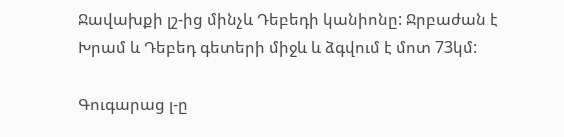Ջավախքի լշ-ից մինչև Դեբեդի կանիոնը: Ջրբաժան է Խրամ և Դեբեդ գետերի միջև և ձգվում է մոտ 73կմ:

Գուգարաց լ-ը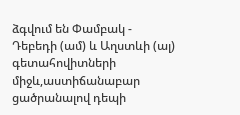ձգվում են Փամբակ - Դեբեդի (ամ) և Աղստևի (ալ) գետահովիտների միջև,աստիճանաբար ցածրանալով դեպի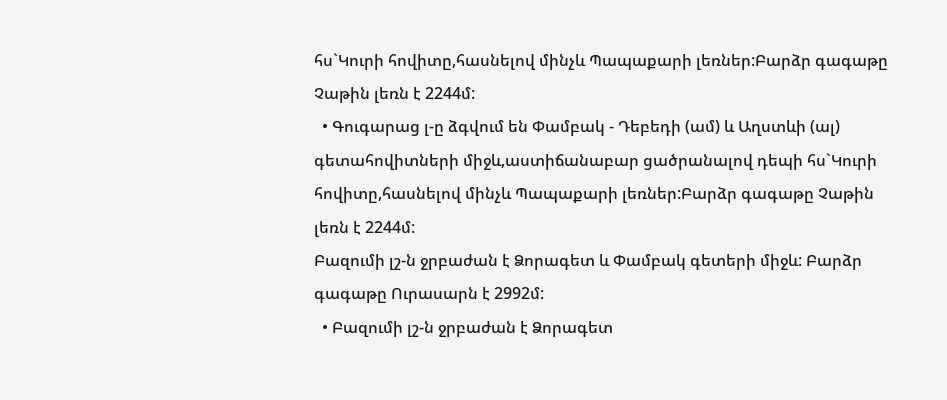հս`Կուրի հովիտը,հասնելով մինչև Պապաքարի լեռներ:Բարձր գագաթը Չաթին լեռն է 2244մ:
  • Գուգարաց լ-ը ձգվում են Փամբակ - Դեբեդի (ամ) և Աղստևի (ալ) գետահովիտների միջև,աստիճանաբար ցածրանալով դեպի հս`Կուրի հովիտը,հասնելով մինչև Պապաքարի լեռներ:Բարձր գագաթը Չաթին լեռն է 2244մ:
Բազումի լշ-ն ջրբաժան է Ձորագետ և Փամբակ գետերի միջև: Բարձր գագաթը Ուրասարն է 2992մ:
  • Բազումի լշ-ն ջրբաժան է Ձորագետ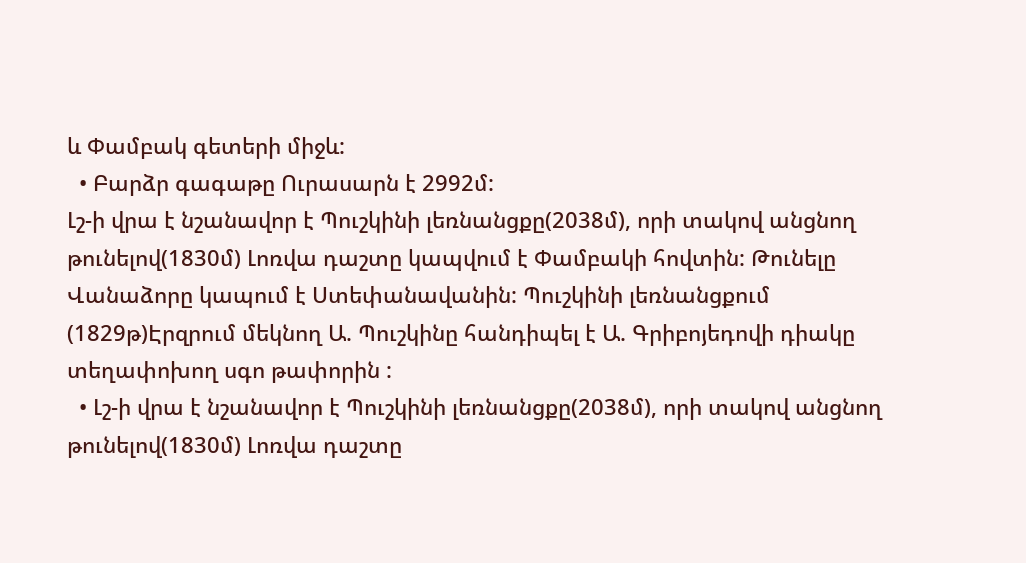և Փամբակ գետերի միջև:
  • Բարձր գագաթը Ուրասարն է 2992մ:
Լշ-ի վրա է նշանավոր է Պուշկինի լեռնանցքը(2038մ), որի տակով անցնող թունելով(1830մ) Լոռվա դաշտը կապվում է Փամբակի հովտին: Թունելը Վանաձորը կապում է Ստեփանավանին: Պուշկինի լեռնանցքում (1829թ)Էրզրում մեկնող Ա. Պուշկինը հանդիպել է Ա. Գրիբոյեդովի դիակը տեղափոխող սգո թափորին :
  • Լշ-ի վրա է նշանավոր է Պուշկինի լեռնանցքը(2038մ), որի տակով անցնող թունելով(1830մ) Լոռվա դաշտը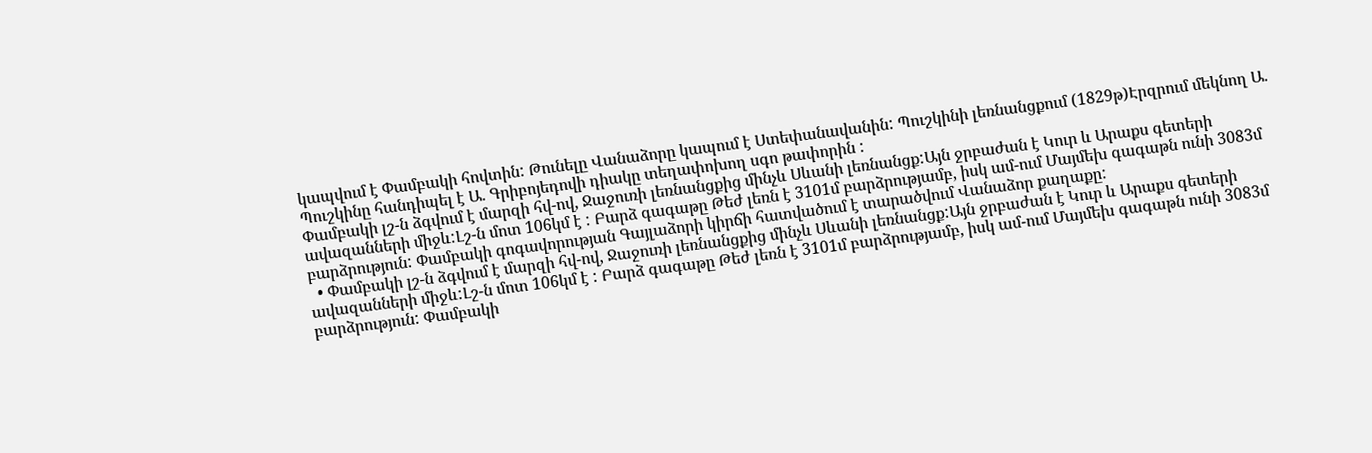կապվում է Փամբակի հովտին: Թունելը Վանաձորը կապում է Ստեփանավանին: Պուշկինի լեռնանցքում (1829թ)Էրզրում մեկնող Ա. Պուշկինը հանդիպել է Ա. Գրիբոյեդովի դիակը տեղափոխող սգո թափորին :
Փամբակի լշ-ն ձգվում է մարզի հվ-ով, Ջաջուռի լեռնանցքից մինչև Սևանի լեռնանցք:Այն ջրբաժան է Կուր և Արաքս գետերի ավազանների միջև:Լշ-ն մոտ 106կմ է : Բարձ գագաթը Թեժ լեռն է 3101մ բարձրությամբ, իսկ ամ-ում Մայմեխ գագաթն ունի 3083մ բարձրություն: Փամբակի գոգավորության Գայլաձորի կիրճի հատվածում է տարածվում Վանաձոր քաղաքը:
  • Փամբակի լշ-ն ձգվում է մարզի հվ-ով, Ջաջուռի լեռնանցքից մինչև Սևանի լեռնանցք:Այն ջրբաժան է Կուր և Արաքս գետերի ավազանների միջև:Լշ-ն մոտ 106կմ է : Բարձ գագաթը Թեժ լեռն է 3101մ բարձրությամբ, իսկ ամ-ում Մայմեխ գագաթն ունի 3083մ բարձրություն: Փամբակի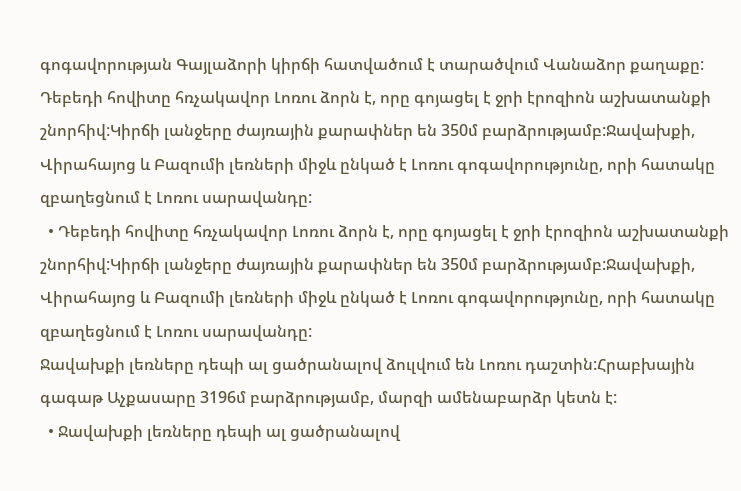գոգավորության Գայլաձորի կիրճի հատվածում է տարածվում Վանաձոր քաղաքը:
Դեբեդի հովիտը հռչակավոր Լոռու ձորն է, որը գոյացել է ջրի էրոզիոն աշխատանքի շնորհիվ:Կիրճի լանջերը ժայռային քարափներ են 350մ բարձրությամբ:Ջավախքի, Վիրահայոց և Բազումի լեռների միջև ընկած է Լոռու գոգավորությունը, որի հատակը զբաղեցնում է Լոռու սարավանդը:
  • Դեբեդի հովիտը հռչակավոր Լոռու ձորն է, որը գոյացել է ջրի էրոզիոն աշխատանքի շնորհիվ:Կիրճի լանջերը ժայռային քարափներ են 350մ բարձրությամբ:Ջավախքի, Վիրահայոց և Բազումի լեռների միջև ընկած է Լոռու գոգավորությունը, որի հատակը զբաղեցնում է Լոռու սարավանդը:
Ջավախքի լեռները դեպի ալ ցածրանալով ձուլվում են Լոռու դաշտին:Հրաբխային գագաթ Աչքասարը 3196մ բարձրությամբ, մարզի ամենաբարձր կետն է:
  • Ջավախքի լեռները դեպի ալ ցածրանալով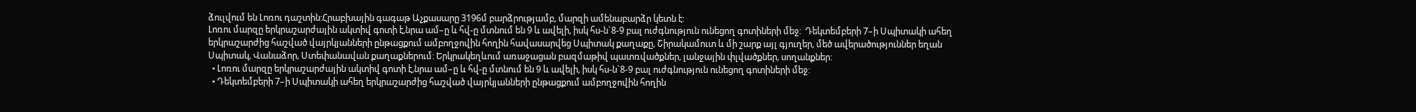ձուլվում են Լոռու դաշտին:Հրաբխային գագաթ Աչքասարը 3196մ բարձրությամբ, մարզի ամենաբարձր կետն է:
Լոռու մարզը երկրաշարժային ակտիվ գոտի է,նրա ամ–ը և հվ-ը մտնում են 9 և ավելի, իսկ հս-ն`8-9 բալ ուժգնություն ունեցող գոտիների մեջ:  Դեկտեմբերի 7–ի Սպիտակի ահեղ երկրաշարժից հաշված վայրկյանների ընթացքում ամբողջովին հողին հավասարվեց Սպիտակ քաղաքը, Շիրակամուտ և մի շարք այլ գյուղեր, մեծ ավերածություններ եղան Սպիտակ, Վանաձոր, Ստեփանավան քաղաքներում: Երկրակեղևում առաջացան բազմաթիվ պատռվածքներ, լանջային փլվածքներ, սողանքներ:
  • Լոռու մարզը երկրաշարժային ակտիվ գոտի է,նրա ամ–ը և հվ-ը մտնում են 9 և ավելի, իսկ հս-ն`8-9 բալ ուժգնություն ունեցող գոտիների մեջ:
  • Դեկտեմբերի 7–ի Սպիտակի ահեղ երկրաշարժից հաշված վայրկյանների ընթացքում ամբողջովին հողին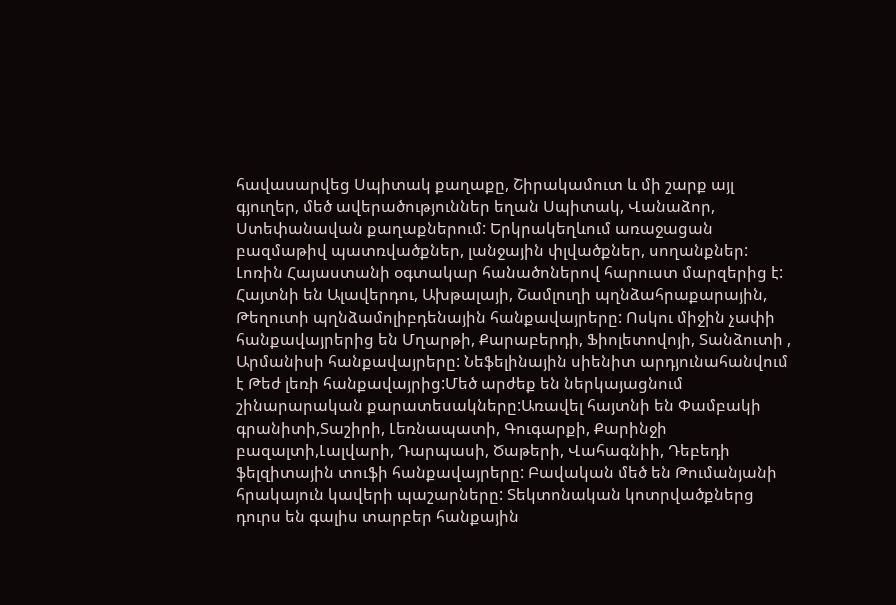հավասարվեց Սպիտակ քաղաքը, Շիրակամուտ և մի շարք այլ գյուղեր, մեծ ավերածություններ եղան Սպիտակ, Վանաձոր, Ստեփանավան քաղաքներում: Երկրակեղևում առաջացան բազմաթիվ պատռվածքներ, լանջային փլվածքներ, սողանքներ:
Լոռին Հայաստանի օգտակար հանածոներով հարուստ մարզերից է: Հայտնի են Ալավերդու, Ախթալայի, Շամլուղի պղնձահրաքարային, Թեղուտի պղնձամոլիբդենային հանքավայրերը: Ոսկու միջին չափի հանքավայրերից են Մղարթի, Քարաբերդի, Ֆիոլետովոյի, Տանձուտի , Արմանիսի հանքավայրերը: Նեֆելինային սիենիտ արդյունահանվում է Թեժ լեռի հանքավայրից:Մեծ արժեք են ներկայացնում շինարարական քարատեսակները:Առավել հայտնի են Փամբակի գրանիտի,Տաշիրի, Լեռնապատի, Գուգարքի, Քարինջի բազալտի,Լալվարի, Դարպասի, Ծաթերի, Վահագնիի, Դեբեդի ֆելզիտային տուֆի հանքավայրերը: Բավական մեծ են Թումանյանի հրակայուն կավերի պաշարները: Տեկտոնական կոտրվածքներց դուրս են գալիս տարբեր հանքային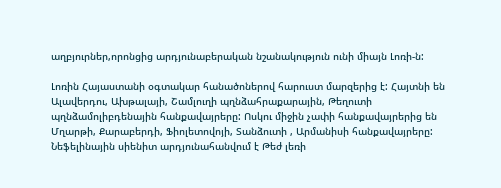աղբյուրներ,որոնցից արդյունաբերական նշանակություն ունի միայն Լոռի-ն:

Լոռին Հայաստանի օգտակար հանածոներով հարուստ մարզերից է: Հայտնի են Ալավերդու, Ախթալայի, Շամլուղի պղնձահրաքարային, Թեղուտի պղնձամոլիբդենային հանքավայրերը: Ոսկու միջին չափի հանքավայրերից են Մղարթի, Քարաբերդի, Ֆիոլետովոյի, Տանձուտի , Արմանիսի հանքավայրերը: Նեֆելինային սիենիտ արդյունահանվում է Թեժ լեռի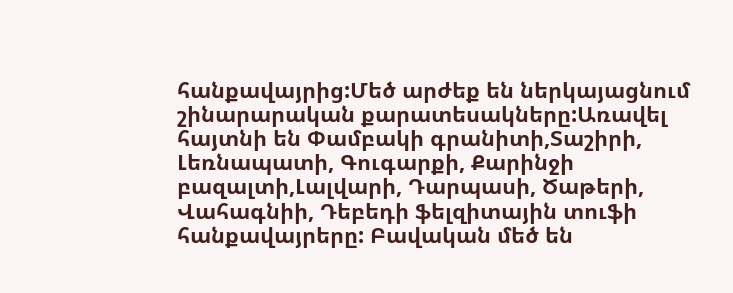հանքավայրից:Մեծ արժեք են ներկայացնում շինարարական քարատեսակները:Առավել հայտնի են Փամբակի գրանիտի,Տաշիրի, Լեռնապատի, Գուգարքի, Քարինջի բազալտի,Լալվարի, Դարպասի, Ծաթերի, Վահագնիի, Դեբեդի ֆելզիտային տուֆի հանքավայրերը: Բավական մեծ են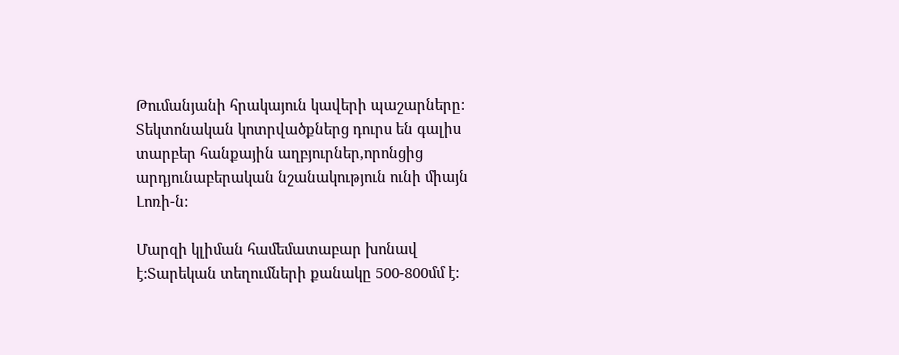Թումանյանի հրակայուն կավերի պաշարները: Տեկտոնական կոտրվածքներց դուրս են գալիս տարբեր հանքային աղբյուրներ,որոնցից արդյունաբերական նշանակություն ունի միայն Լոռի-ն:

Մարզի կլիման համեմատաբար խոնավ է:Տարեկան տեղումների քանակը 500-800մմ է: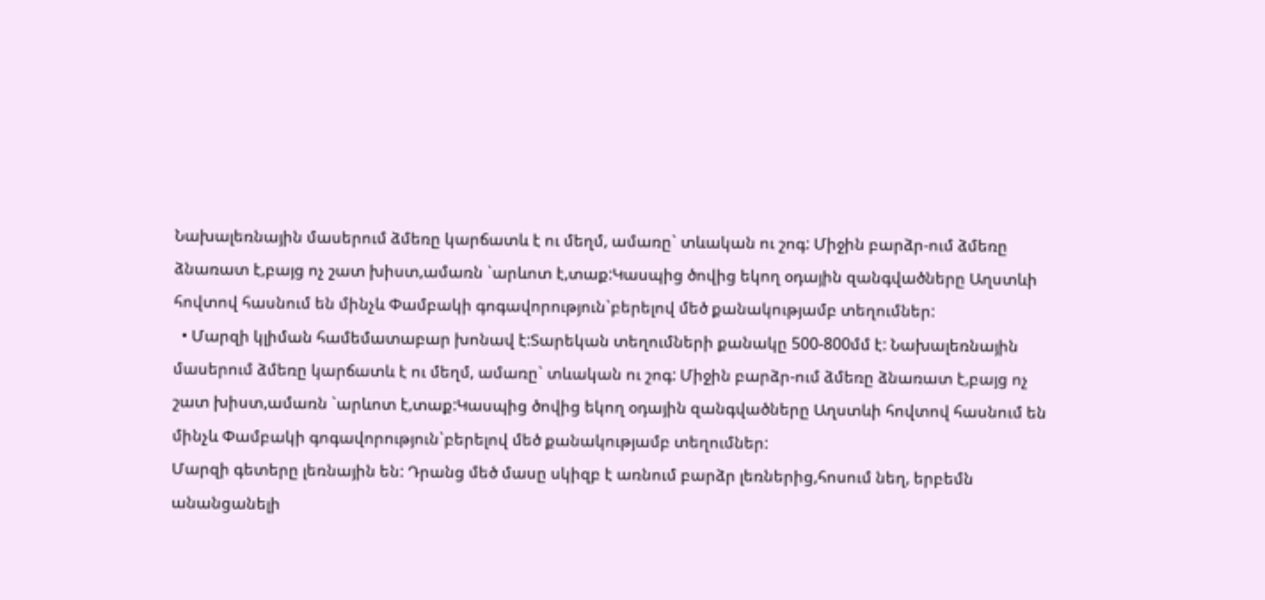Նախալեռնային մասերում ձմեռը կարճատև է ու մեղմ, ամառը` տևական ու շոգ: Միջին բարձր-ում ձմեռը ձնառատ է,բայց ոչ շատ խիստ,ամառն `արևոտ է,տաք:Կասպից ծովից եկող օդային զանգվածները Աղստևի հովտով հասնում են մինչև Փամբակի գոգավորություն`բերելով մեծ քանակությամբ տեղումներ:
  • Մարզի կլիման համեմատաբար խոնավ է:Տարեկան տեղումների քանակը 500-800մմ է: Նախալեռնային մասերում ձմեռը կարճատև է ու մեղմ, ամառը` տևական ու շոգ: Միջին բարձր-ում ձմեռը ձնառատ է,բայց ոչ շատ խիստ,ամառն `արևոտ է,տաք:Կասպից ծովից եկող օդային զանգվածները Աղստևի հովտով հասնում են մինչև Փամբակի գոգավորություն`բերելով մեծ քանակությամբ տեղումներ:
Մարզի գետերը լեռնային են: Դրանց մեծ մասը սկիզբ է առնում բարձր լեռներից,հոսում նեղ, երբեմն անանցանելի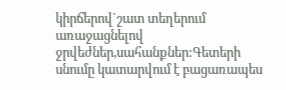կիրճերով`շատ տեղերում առաջացնելով ջրվեժներ,սահանքներ:Գետերի սնումը կատարվում է բացառապես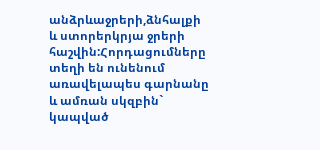անձրևաջրերի,ձնհալքի և ստորերկրյա ջրերի հաշվին:Հորդացումները տեղի են ունենում առավելապես գարնանը և ամռան սկզբին` կապված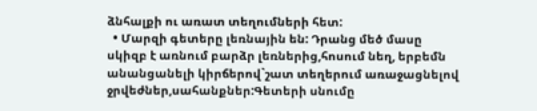ձնհալքի ու առատ տեղումների հետ:
  • Մարզի գետերը լեռնային են: Դրանց մեծ մասը սկիզբ է առնում բարձր լեռներից,հոսում նեղ, երբեմն անանցանելի կիրճերով`շատ տեղերում առաջացնելով ջրվեժներ,սահանքներ:Գետերի սնումը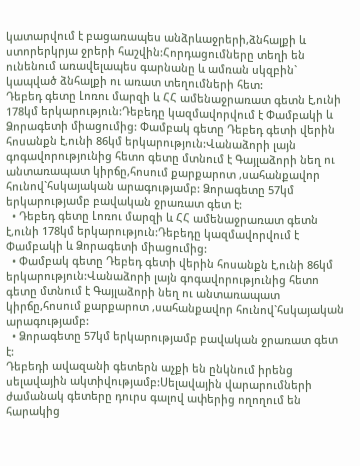կատարվում է բացառապես անձրևաջրերի,ձնհալքի և ստորերկրյա ջրերի հաշվին:Հորդացումները տեղի են ունենում առավելապես գարնանը և ամռան սկզբին` կապված ձնհալքի ու առատ տեղումների հետ:
Դեբեդ գետը Լոռու մարզի և ՀՀ ամենաջրառատ գետն է,ունի 178կմ երկարություն:Դեբեդը կազմավորվում է Փամբակի և Ձորագետի միացումից: Փամբակ գետը Դեբեդ գետի վերին հոսանքն է,ունի 86կմ երկարություն:Վանաձորի լայն գոգավորությունից հետո գետը մտնում է Գայլաձորի նեղ ու անտառապատ կիրճը,հոսում քարքարոտ ,սահանքավոր հունով`հսկայական արագությամբ: Ձորագետը 57կմ երկարությամբ բավական ջրառատ գետ է:
  • Դեբեդ գետը Լոռու մարզի և ՀՀ ամենաջրառատ գետն է,ունի 178կմ երկարություն:Դեբեդը կազմավորվում է Փամբակի և Ձորագետի միացումից:
  • Փամբակ գետը Դեբեդ գետի վերին հոսանքն է,ունի 86կմ երկարություն:Վանաձորի լայն գոգավորությունից հետո գետը մտնում է Գայլաձորի նեղ ու անտառապատ կիրճը,հոսում քարքարոտ ,սահանքավոր հունով`հսկայական արագությամբ:
  • Ձորագետը 57կմ երկարությամբ բավական ջրառատ գետ է:
Դեբեդի ավազանի գետերն աչքի են ընկնում իրենց սելավային ակտիվությամբ:Սելավային վարարումների ժամանակ գետերը դուրս գալով ափերից ողողում են հարակից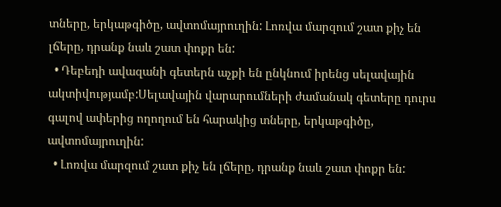տները, երկաթգիծը, ավտոմայրուղին: Լոռվա մարզում շատ քիչ են լճերը, դրանք նաև շատ փոքր են:
  • Դեբեդի ավազանի գետերն աչքի են ընկնում իրենց սելավային ակտիվությամբ:Սելավային վարարումների ժամանակ գետերը դուրս գալով ափերից ողողում են հարակից տները, երկաթգիծը, ավտոմայրուղին:
  • Լոռվա մարզում շատ քիչ են լճերը, դրանք նաև շատ փոքր են: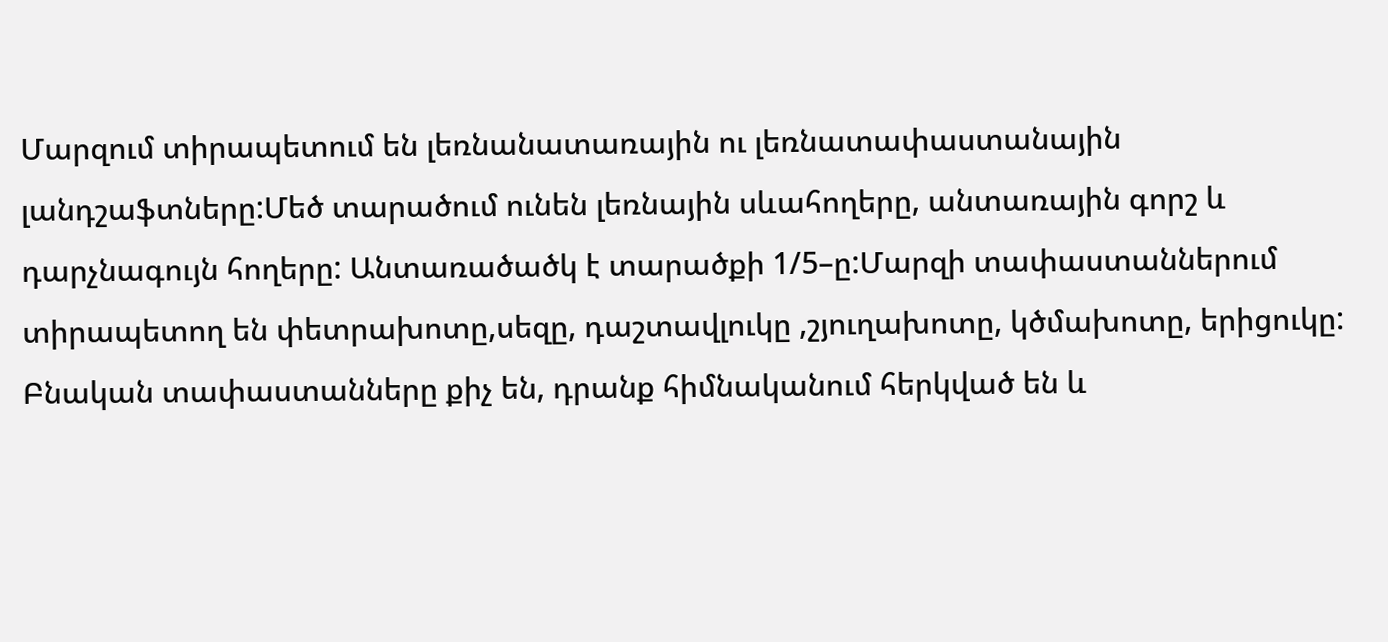Մարզում տիրապետում են լեռնանատառային ու լեռնատափաստանային լանդշաֆտները:Մեծ տարածում ունեն լեռնային սևահողերը, անտառային գորշ և դարչնագույն հողերը: Անտառածածկ է տարածքի 1/5–ը:Մարզի տափաստաններում տիրապետող են փետրախոտը,սեզը, դաշտավլուկը ,շյուղախոտը, կծմախոտը, երիցուկը: Բնական տափաստանները քիչ են, դրանք հիմնականում հերկված են և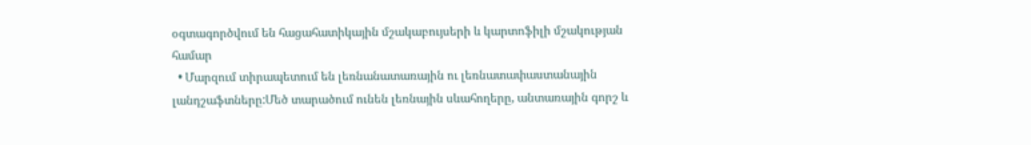օգտագործվում են հացահատիկային մշակաբույսերի և կարտոֆիլի մշակության համար
  • Մարզում տիրապետում են լեռնանատառային ու լեռնատափաստանային լանդշաֆտները:Մեծ տարածում ունեն լեռնային սևահողերը, անտառային գորշ և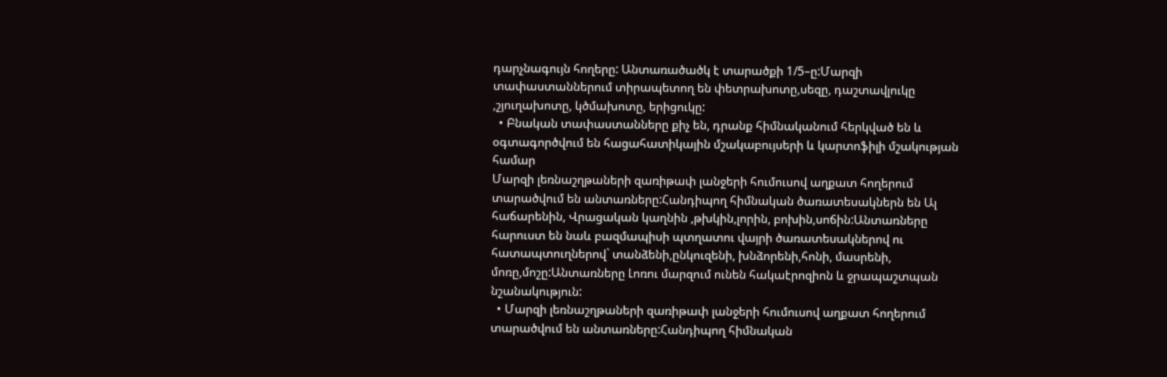դարչնագույն հողերը: Անտառածածկ է տարածքի 1/5–ը:Մարզի տափաստաններում տիրապետող են փետրախոտը,սեզը, դաշտավլուկը ,շյուղախոտը, կծմախոտը, երիցուկը:
  • Բնական տափաստանները քիչ են, դրանք հիմնականում հերկված են և օգտագործվում են հացահատիկային մշակաբույսերի և կարտոֆիլի մշակության համար
Մարզի լեռնաշղթաների զառիթափ լանջերի հումուսով աղքատ հողերում տարածվում են անտառները:Հանդիպող հիմնական ծառատեսակներն են Ալ հաճարենին, Վրացական կաղնին ,թխկին,լորին, բոխին,սոճին:Անտառները հարուստ են նաև բազմապիսի պտղատու վայրի ծառատեսակներով ու հատապտուղներով` տանձենի,ընկուզենի, խնձորենի,հոնի, մասրենի, մոռը,մոշը:Անտառները Լոռու մարզում ունեն հակաէրոզիոն և ջրապաշտպան նշանակություն:
  • Մարզի լեռնաշղթաների զառիթափ լանջերի հումուսով աղքատ հողերում տարածվում են անտառները:Հանդիպող հիմնական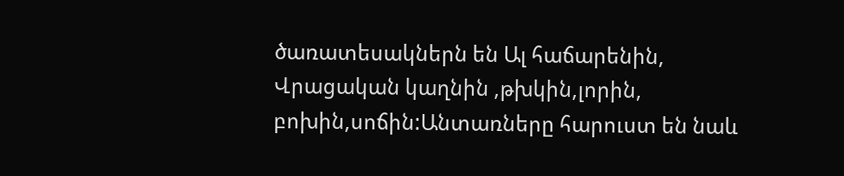ծառատեսակներն են Ալ հաճարենին, Վրացական կաղնին ,թխկին,լորին, բոխին,սոճին:Անտառները հարուստ են նաև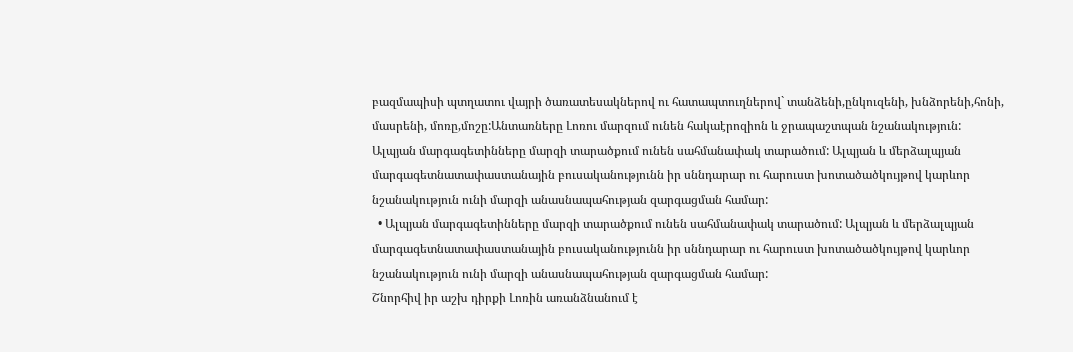բազմապիսի պտղատու վայրի ծառատեսակներով ու հատապտուղներով` տանձենի,ընկուզենի, խնձորենի,հոնի, մասրենի, մոռը,մոշը:Անտառները Լոռու մարզում ունեն հակաէրոզիոն և ջրապաշտպան նշանակություն:
Ալպյան մարգագետինները մարզի տարածքում ունեն սահմանափակ տարածում: Ալպյան և մերձալպյան մարգագետնատափաստանային բուսականությունն իր սննդարար ու հարուստ խոտածածկույթով կարևոր նշանակություն ունի մարզի անասնապահության զարգացման համար:
  • Ալպյան մարգագետինները մարզի տարածքում ունեն սահմանափակ տարածում: Ալպյան և մերձալպյան մարգագետնատափաստանային բուսականությունն իր սննդարար ու հարուստ խոտածածկույթով կարևոր նշանակություն ունի մարզի անասնապահության զարգացման համար:
Շնորհիվ իր աշխ դիրքի Լոռին առանձնանում է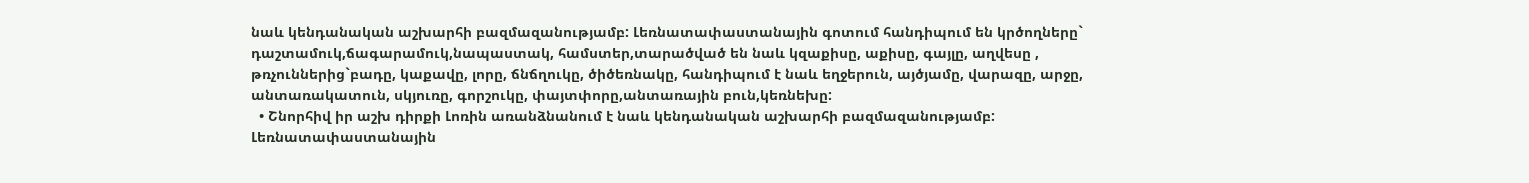նաև կենդանական աշխարհի բազմազանությամբ: Լեռնատափաստանային գոտում հանդիպում են կրծողները` դաշտամուկ,ճագարամուկ,նապաստակ, համստեր,տարածված են նաև կզաքիսը, աքիսը, գայլը, աղվեսը , թռչուններից`բադը, կաքավը, լորը, ճնճղուկը, ծիծեռնակը, հանդիպում է նաև եղջերուն, այծյամը, վարազը, արջը, անտառակատուն, սկյուռը, գորշուկը, փայտփորը,անտառային բուն,կեռնեխը:
  • Շնորհիվ իր աշխ դիրքի Լոռին առանձնանում է նաև կենդանական աշխարհի բազմազանությամբ: Լեռնատափաստանային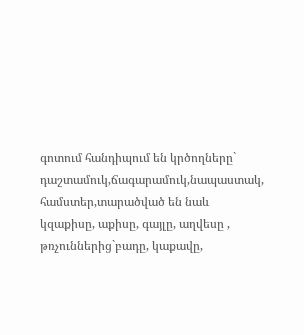գոտում հանդիպում են կրծողները` դաշտամուկ,ճագարամուկ,նապաստակ, համստեր,տարածված են նաև կզաքիսը, աքիսը, գայլը, աղվեսը , թռչուններից`բադը, կաքավը,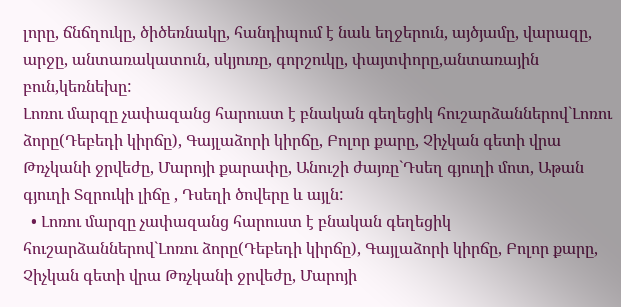լորը, ճնճղուկը, ծիծեռնակը, հանդիպում է նաև եղջերուն, այծյամը, վարազը, արջը, անտառակատուն, սկյուռը, գորշուկը, փայտփորը,անտառային բուն,կեռնեխը:
Լոռու մարզը չափազանց հարուստ է բնական գեղեցիկ հուշարձաններով`Լոռու ձորը(Դեբեդի կիրճը), Գայլաձորի կիրճը, Բոլոր քարը, Չիչկան գետի վրա Թռչկանի ջրվեժը, Մարոյի քարափը, Անուշի ժայռը`Դսեղ գյուղի մոտ, Աթան գյուղի Տզրուկի լիճը , Դսեղի ծովերը և այլն:
  • Լոռու մարզը չափազանց հարուստ է բնական գեղեցիկ հուշարձաններով`Լոռու ձորը(Դեբեդի կիրճը), Գայլաձորի կիրճը, Բոլոր քարը, Չիչկան գետի վրա Թռչկանի ջրվեժը, Մարոյի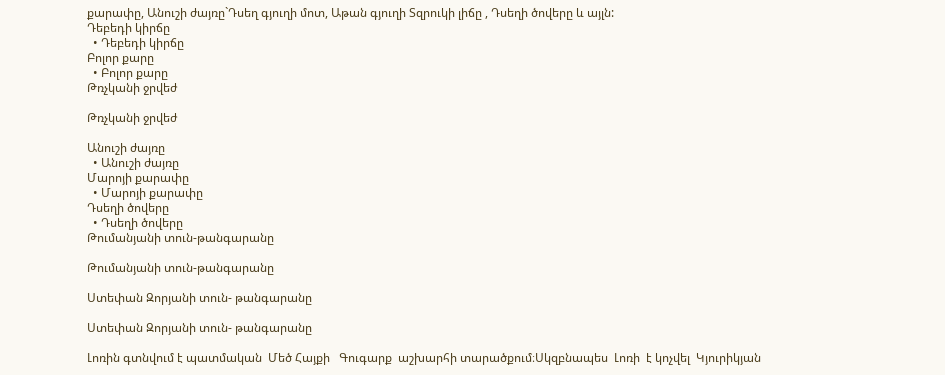քարափը, Անուշի ժայռը`Դսեղ գյուղի մոտ, Աթան գյուղի Տզրուկի լիճը , Դսեղի ծովերը և այլն:
Դեբեդի կիրճը
  • Դեբեդի կիրճը
Բոլոր քարը
  • Բոլոր քարը
Թռչկանի ջրվեժ

Թռչկանի ջրվեժ

Անուշի ժայռը
  • Անուշի ժայռը
Մարոյի քարափը
  • Մարոյի քարափը
Դսեղի ծովերը
  • Դսեղի ծովերը
Թումանյանի տուն-թանգարանը

Թումանյանի տուն-թանգարանը

Ստեփան Զորյանի տուն- թանգարանը

Ստեփան Զորյանի տուն- թանգարանը

Լոռին գտնվում է պատմական  Մեծ Հայքի   Գուգարք  աշխարհի տարածքում։Սկզբնապես  Լոռի  է կոչվել  Կյուրիկյան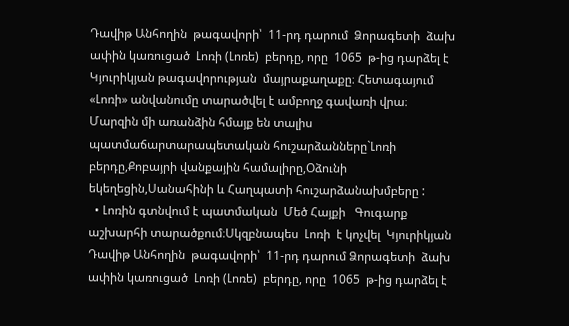Դավիթ Անհողին  թագավորի՝  11-րդ դարում  Ձորագետի  ձախ ափին կառուցած  Լոռի (Լոռե)  բերդը, որը  1065  թ-ից դարձել է  Կյուրիկյան թագավորության  մայրաքաղաքը։ Հետագայում «Լոռի» անվանումը տարածվել է ամբողջ գավառի վրա։  Մարզին մի առանձին հմայք են տալիս պատմաճարտարապետական հուշարձանները`Լոռի բերդը,Քոբայրի վանքային համալիրը,Օձունի եկեղեցին,Սանահինի և Հաղպատի հուշարձանախմբերը :
  • Լոռին գտնվում է պատմական  Մեծ Հայքի   Գուգարք  աշխարհի տարածքում։Սկզբնապես  Լոռի  է կոչվել  Կյուրիկյան   Դավիթ Անհողին  թագավորի՝  11-րդ դարում Ձորագետի  ձախ ափին կառուցած  Լոռի (Լոռե)  բերդը, որը  1065  թ-ից դարձել է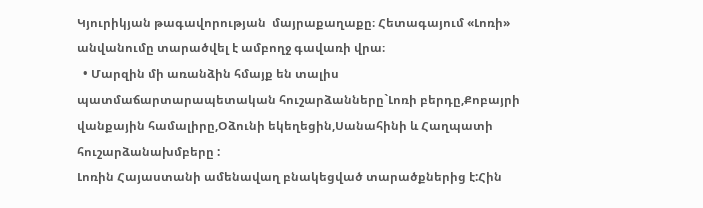Կյուրիկյան թագավորության  մայրաքաղաքը։ Հետագայում «Լոռի» անվանումը տարածվել է ամբողջ գավառի վրա։
  • Մարզին մի առանձին հմայք են տալիս պատմաճարտարապետական հուշարձանները`Լոռի բերդը,Քոբայրի վանքային համալիրը,Օձունի եկեղեցին,Սանահինի և Հաղպատի հուշարձանախմբերը :
Լոռին Հայաստանի ամենավաղ բնակեցված տարածքներից է:Հին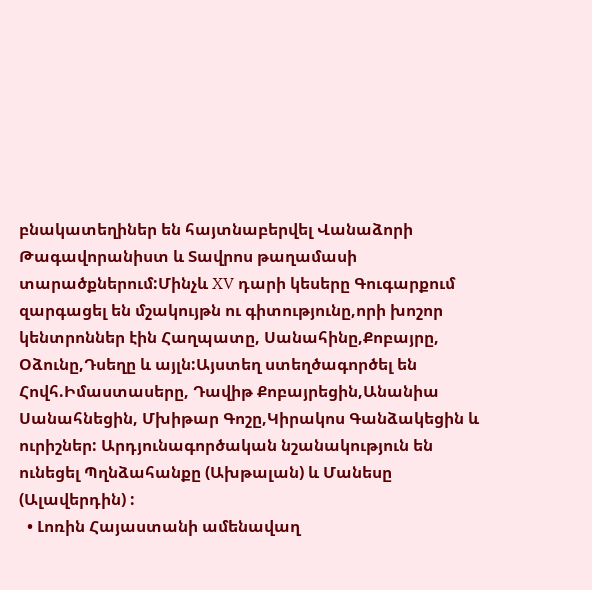բնակատեղիներ են հայտնաբերվել Վանաձորի Թագավորանիստ և Տավրոս թաղամասի տարածքներում:Մինչև XV դարի կեսերը Գուգարքում զարգացել են մշակույթն ու գիտությունը,որի խոշոր կենտրոններ էին Հաղպատը, Սանահինը,Քոբայրը, Օձունը,Դսեղը և այլն:Այստեղ ստեղծագործել են Հովհ.Իմաստասերը, Դավիթ Քոբայրեցին,Անանիա Սանահնեցին, Մխիթար Գոշը,Կիրակոս Գանձակեցին և ուրիշներ: Արդյունագործական նշանակություն են ունեցել Պղնձահանքը (Ախթալան) և Մանեսը (Ալավերդին) :
  • Լոռին Հայաստանի ամենավաղ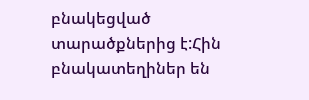բնակեցված տարածքներից է:Հին բնակատեղիներ են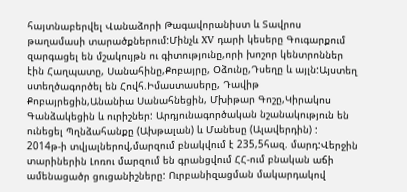հայտնաբերվել Վանաձորի Թագավորանիստ և Տավրոս թաղամասի տարածքներում:Մինչև XV դարի կեսերը Գուգարքում զարգացել են մշակույթն ու գիտությունը,որի խոշոր կենտրոններ էին Հաղպատը, Սանահինը,Քոբայրը, Օձունը,Դսեղը և այլն:Այստեղ ստեղծագործել են Հովհ.Իմաստասերը, Դավիթ Քոբայրեցին,Անանիա Սանահնեցին, Մխիթար Գոշը,Կիրակոս Գանձակեցին և ուրիշներ: Արդյունագործական նշանակություն են ունեցել Պղնձահանքը (Ախթալան) և Մանեսը (Ալավերդին) :
2014թ-ի տվյալներով,մարզում բնակվում է 235,5հազ. մարդ:Վերջին տարիներին Լոռու մարզում են գրանցվում ՀՀ-ում բնական աճի ամենացածր ցուցանիշները: Ուրբանիզացման մակարդակով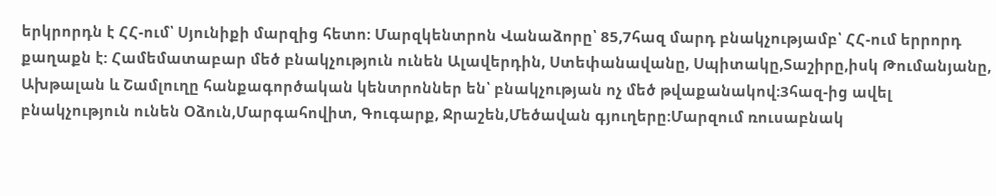երկրորդն է ՀՀ-ում՝ Սյունիքի մարզից հետո: Մարզկենտրոն Վանաձորը՝ 85,7հազ մարդ բնակչությամբ՝ ՀՀ-ում երրորդ քաղաքն է: Համեմատաբար մեծ բնակչություն ունեն Ալավերդին, Ստեփանավանը, Սպիտակը,Տաշիրը,իսկ Թումանյանը, Ախթալան և Շամլուղը հանքագործական կենտրոններ են՝ բնակչության ոչ մեծ թվաքանակով:3հազ-ից ավել բնակչություն ունեն Օձուն,Մարգահովիտ, Գուգարք, Ջրաշեն,Մեծավան գյուղերը:Մարզում ռուսաբնակ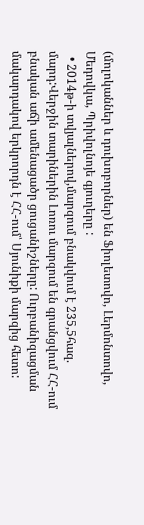(մոլոկաններ և դուխոբորներ) են Ֆիոլետովո, Լերմոնտովո, Մեդովկա, Պրիվոլնոյե գյուղերը :
  • 2014թ-ի տվյալներով,մարզում բնակվում է 235,5հազ. մարդ:Վերջին տարիներին Լոռու մարզում են գրանցվում ՀՀ-ում բնական աճի ամենացածր ցուցանիշները: Ուրբանիզացման մակարդակով երկրորդն է ՀՀ-ում՝ Սյունիքի մարզից հետո: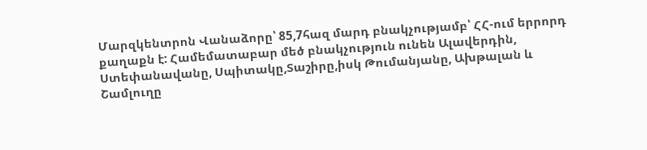Մարզկենտրոն Վանաձորը՝ 85,7հազ մարդ բնակչությամբ՝ ՀՀ-ում երրորդ քաղաքն է: Համեմատաբար մեծ բնակչություն ունեն Ալավերդին, Ստեփանավանը, Սպիտակը,Տաշիրը,իսկ Թումանյանը, Ախթալան և Շամլուղը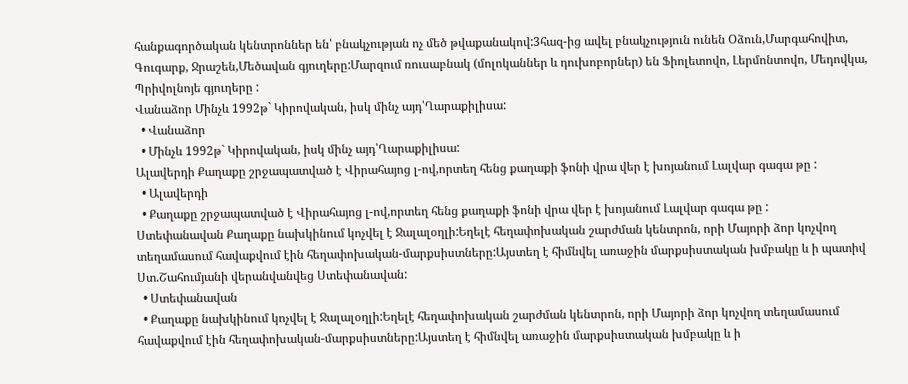հանքագործական կենտրոններ են՝ բնակչության ոչ մեծ թվաքանակով:3հազ-ից ավել բնակչություն ունեն Օձուն,Մարգահովիտ, Գուգարք, Ջրաշեն,Մեծավան գյուղերը:Մարզում ռուսաբնակ (մոլոկաններ և դուխոբորներ) են Ֆիոլետովո, Լերմոնտովո, Մեդովկա, Պրիվոլնոյե գյուղերը :
Վանաձոր Մինչև 1992թ` Կիրովական, իսկ մինչ այդ՝Ղարաքիլիսա:
  • Վանաձոր
  • Մինչև 1992թ` Կիրովական, իսկ մինչ այդ՝Ղարաքիլիսա:
Ալավերդի Քաղաքը շրջապատված է Վիրահայոց լ-ով,որտեղ հենց քաղաքի ֆոնի վրա վեր է խոյանում Լալվար գագա թը :
  • Ալավերդի
  • Քաղաքը շրջապատված է Վիրահայոց լ-ով,որտեղ հենց քաղաքի ֆոնի վրա վեր է խոյանում Լալվար գագա թը :
Ստեփանավան Քաղաքը նախկինում կոչվել է Ջալալօղլի:Եղելէ հեղափոխական շարժման կենտրոն, որի Մայորի ձոր կոչվող տեղամասում հավաքվում էին հեղափոխական-մարքսիստները:Այստեղ է հիմնվել առաջին մարքսիստական խմբակը և ի պատիվ Ստ.Շահումյանի վերանվանվեց Ստեփանավան:
  • Ստեփանավան
  • Քաղաքը նախկինում կոչվել է Ջալալօղլի:Եղելէ հեղափոխական շարժման կենտրոն, որի Մայորի ձոր կոչվող տեղամասում հավաքվում էին հեղափոխական-մարքսիստները:Այստեղ է հիմնվել առաջին մարքսիստական խմբակը և ի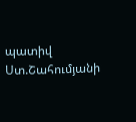պատիվ Ստ.Շահումյանի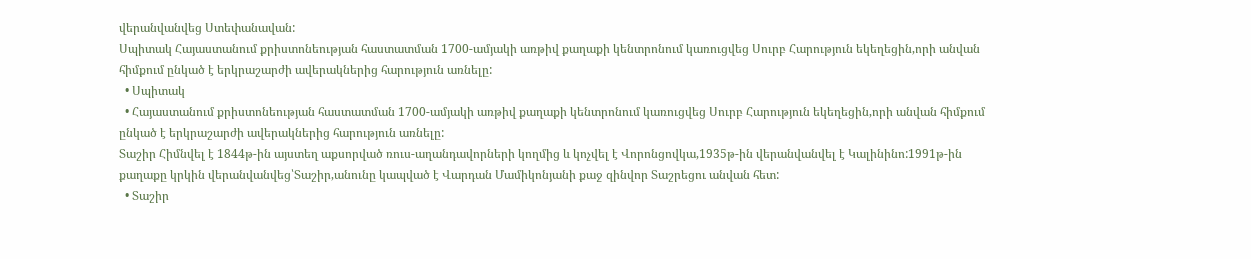վերանվանվեց Ստեփանավան:
Սպիտակ Հայաստանում քրիստոնեության հաստատման 1700-ամյակի առթիվ քաղաքի կենտրոնում կառուցվեց Սուրբ Հարություն եկեղեցին,որի անվան հիմքում ընկած է երկրաշարժի ավերակներից հարություն առնելը:
  • Սպիտակ
  • Հայաստանում քրիստոնեության հաստատման 1700-ամյակի առթիվ քաղաքի կենտրոնում կառուցվեց Սուրբ Հարություն եկեղեցին,որի անվան հիմքում ընկած է երկրաշարժի ավերակներից հարություն առնելը:
Տաշիր Հիմնվել է 1844թ-ին այստեղ աքսորված ռուս-աղանդավորների կողմից և կոչվել է Վորոնցովկա,1935թ-ին վերանվանվել է Կալինինո:1991թ-ին քաղաքը կրկին վերանվանվեց՝Տաշիր,անունը կապված է Վարդան Մամիկոնյանի քաջ զինվոր Տաշրեցու անվան հետ:
  • Տաշիր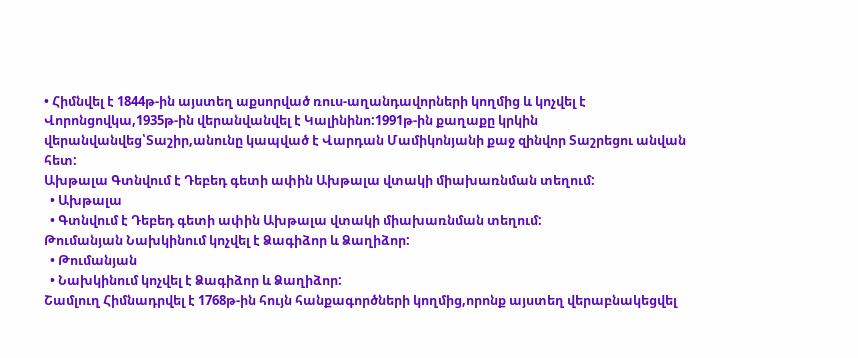• Հիմնվել է 1844թ-ին այստեղ աքսորված ռուս-աղանդավորների կողմից և կոչվել է Վորոնցովկա,1935թ-ին վերանվանվել է Կալինինո:1991թ-ին քաղաքը կրկին վերանվանվեց՝Տաշիր,անունը կապված է Վարդան Մամիկոնյանի քաջ զինվոր Տաշրեցու անվան հետ:
Ախթալա Գտնվում է Դեբեդ գետի ափին Ախթալա վտակի միախառնման տեղում:
  • Ախթալա
  • Գտնվում է Դեբեդ գետի ափին Ախթալա վտակի միախառնման տեղում:
Թումանյան Նախկինում կոչվել է Ձագիձոր և Ձաղիձոր:
  • Թումանյան
  • Նախկինում կոչվել է Ձագիձոր և Ձաղիձոր:
Շամլուղ Հիմնադրվել է 1768թ-ին հույն հանքագործների կողմից,որոնք այստեղ վերաբնակեցվել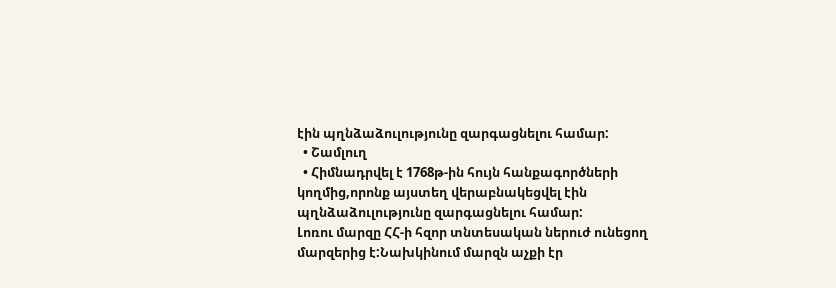էին պղնձաձուլությունը զարգացնելու համար:
  • Շամլուղ
  • Հիմնադրվել է 1768թ-ին հույն հանքագործների կողմից,որոնք այստեղ վերաբնակեցվել էին պղնձաձուլությունը զարգացնելու համար:
Լոռու մարզը ՀՀ-ի հզոր տնտեսական ներուժ ունեցող մարզերից է:Նախկինում մարզն աչքի էր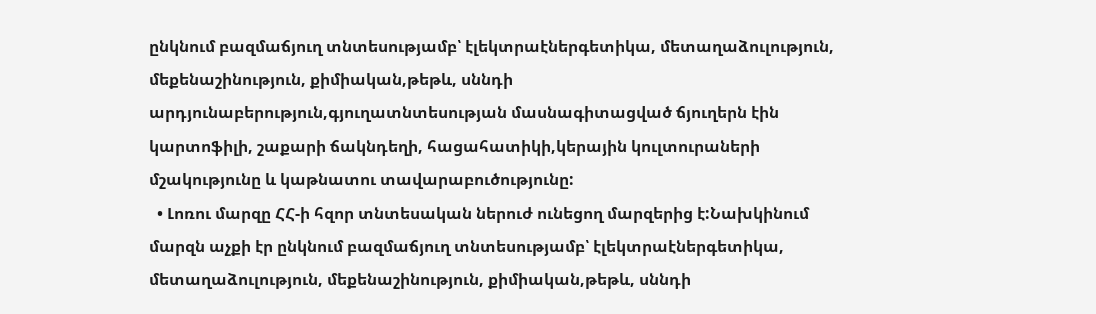ընկնում բազմաճյուղ տնտեսությամբ՝ էլեկտրաէներգետիկա, մետաղաձուլություն, մեքենաշինություն, քիմիական,թեթև, սննդի արդյունաբերություն,գյուղատնտեսության մասնագիտացված ճյուղերն էին կարտոֆիլի, շաքարի ճակնդեղի, հացահատիկի,կերային կուլտուրաների մշակությունը և կաթնատու տավարաբուծությունը:
  • Լոռու մարզը ՀՀ-ի հզոր տնտեսական ներուժ ունեցող մարզերից է:Նախկինում մարզն աչքի էր ընկնում բազմաճյուղ տնտեսությամբ՝ էլեկտրաէներգետիկա, մետաղաձուլություն, մեքենաշինություն, քիմիական,թեթև, սննդի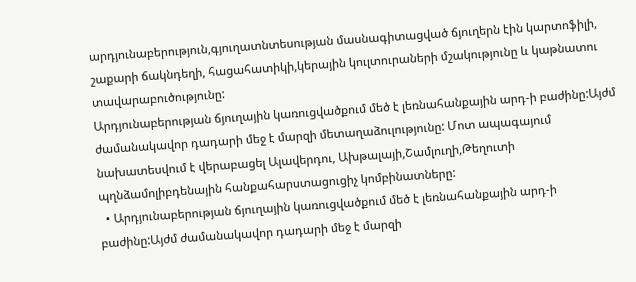արդյունաբերություն,գյուղատնտեսության մասնագիտացված ճյուղերն էին կարտոֆիլի, շաքարի ճակնդեղի, հացահատիկի,կերային կուլտուրաների մշակությունը և կաթնատու տավարաբուծությունը:
Արդյունաբերության ճյուղային կառուցվածքում մեծ է լեռնահանքային արդ-ի բաժինը:Այժմ ժամանակավոր դադարի մեջ է մարզի մետաղաձուլությունը: Մոտ ապագայում նախատեսվում է վերաբացել Ալավերդու, Ախթալայի,Շամլուղի,Թեղուտի պղնձամոլիբդենային հանքահարստացուցիչ կոմբինատները:
  • Արդյունաբերության ճյուղային կառուցվածքում մեծ է լեռնահանքային արդ-ի բաժինը:Այժմ ժամանակավոր դադարի մեջ է մարզի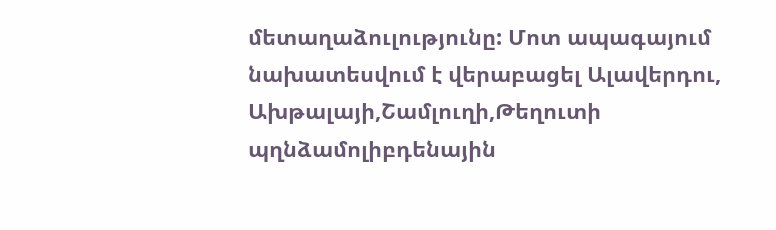մետաղաձուլությունը: Մոտ ապագայում նախատեսվում է վերաբացել Ալավերդու, Ախթալայի,Շամլուղի,Թեղուտի պղնձամոլիբդենային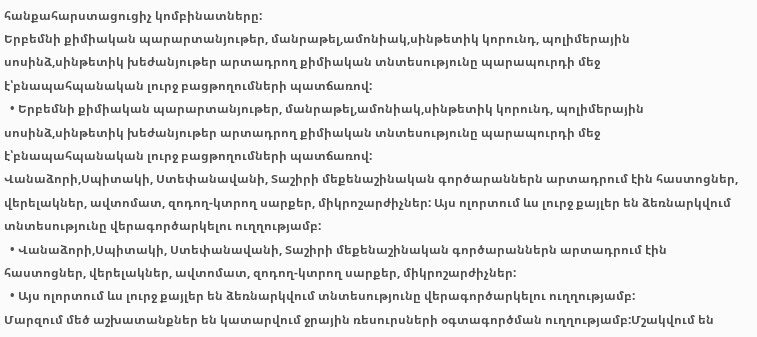հանքահարստացուցիչ կոմբինատները:
Երբեմնի քիմիական պարարտանյութեր, մանրաթել,ամոնիակ,սինթետիկ կորունդ, պոլիմերային սոսինձ,սինթետիկ խեժանյութեր արտադրող քիմիական տնտեսությունը պարապուրդի մեջ է՝բնապահպանական լուրջ բացթողումների պատճառով:
  • Երբեմնի քիմիական պարարտանյութեր, մանրաթել,ամոնիակ,սինթետիկ կորունդ, պոլիմերային սոսինձ,սինթետիկ խեժանյութեր արտադրող քիմիական տնտեսությունը պարապուրդի մեջ է՝բնապահպանական լուրջ բացթողումների պատճառով:
Վանաձորի,Սպիտակի, Ստեփանավանի, Տաշիրի մեքենաշինական գործարաններն արտադրում էին հաստոցներ, վերելակներ, ավտոմատ, զոդող-կտրող սարքեր, միկրոշարժիչներ: Այս ոլորտում ևս լուրջ քայլեր են ձեռնարկվում տնտեսությունը վերագործարկելու ուղղությամբ:
  • Վանաձորի,Սպիտակի, Ստեփանավանի, Տաշիրի մեքենաշինական գործարաններն արտադրում էին հաստոցներ, վերելակներ, ավտոմատ, զոդող-կտրող սարքեր, միկրոշարժիչներ:
  • Այս ոլորտում ևս լուրջ քայլեր են ձեռնարկվում տնտեսությունը վերագործարկելու ուղղությամբ:
Մարզում մեծ աշխատանքներ են կատարվում ջրային ռեսուրսների օգտագործման ուղղությամբ:Մշակվում են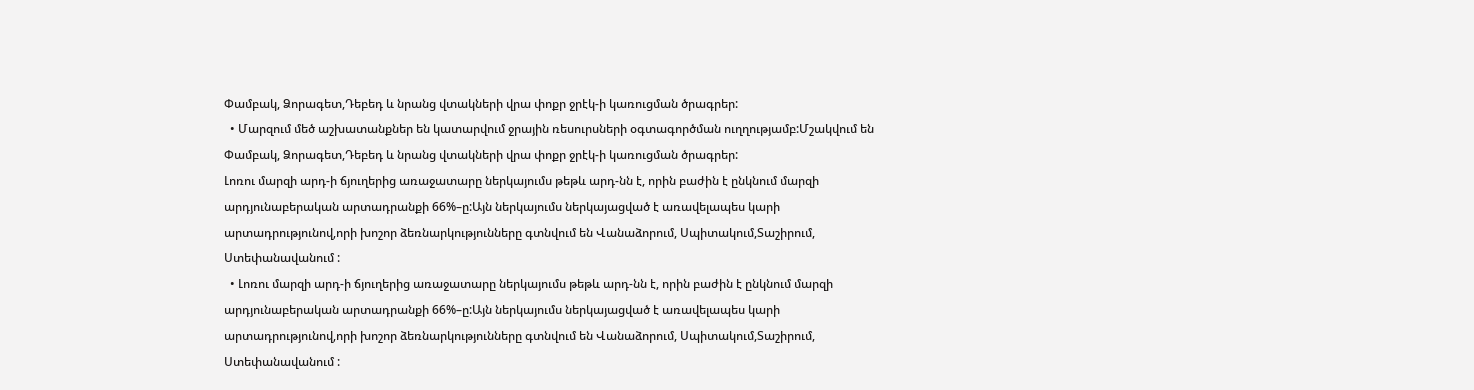Փամբակ, Ձորագետ,Դեբեդ և նրանց վտակների վրա փոքր ջրէկ-ի կառուցման ծրագրեր:
  • Մարզում մեծ աշխատանքներ են կատարվում ջրային ռեսուրսների օգտագործման ուղղությամբ:Մշակվում են Փամբակ, Ձորագետ,Դեբեդ և նրանց վտակների վրա փոքր ջրէկ-ի կառուցման ծրագրեր:
Լոռու մարզի արդ-ի ճյուղերից առաջատարը ներկայումս թեթև արդ-նն է, որին բաժին է ընկնում մարզի արդյունաբերական արտադրանքի 66%–ը:Այն ներկայումս ներկայացված է առավելապես կարի արտադրությունով,որի խոշոր ձեռնարկությունները գտնվում են Վանաձորում, Սպիտակում,Տաշիրում, Ստեփանավանում :
  • Լոռու մարզի արդ-ի ճյուղերից առաջատարը ներկայումս թեթև արդ-նն է, որին բաժին է ընկնում մարզի արդյունաբերական արտադրանքի 66%–ը:Այն ներկայումս ներկայացված է առավելապես կարի արտադրությունով,որի խոշոր ձեռնարկությունները գտնվում են Վանաձորում, Սպիտակում,Տաշիրում, Ստեփանավանում :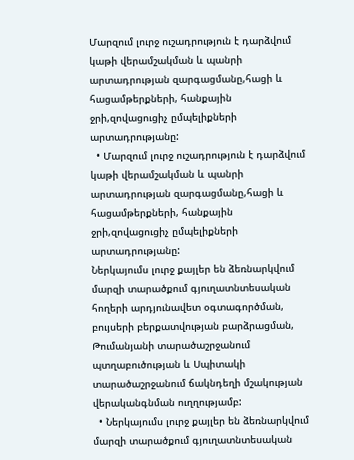Մարզում լուրջ ուշադրություն է դարձվում կաթի վերամշակման և պանրի արտադրության զարգացմանը,հացի և հացամթերքների, հանքային ջրի,զովացուցիչ ըմպելիքների արտադրությանը:
  • Մարզում լուրջ ուշադրություն է դարձվում կաթի վերամշակման և պանրի արտադրության զարգացմանը,հացի և հացամթերքների, հանքային ջրի,զովացուցիչ ըմպելիքների արտադրությանը:
Ներկայումս լուրջ քայլեր են ձեռնարկվում մարզի տարածքում գյուղատնտեսական հողերի արդյունավետ օգտագործման, բույսերի բերքատվության բարձրացման, Թումանյանի տարածաշրջանում պտղաբուծության և Սպիտակի տարածաշրջանում ճակնդեղի մշակության վերականգնման ուղղությամբ:
  • Ներկայումս լուրջ քայլեր են ձեռնարկվում մարզի տարածքում գյուղատնտեսական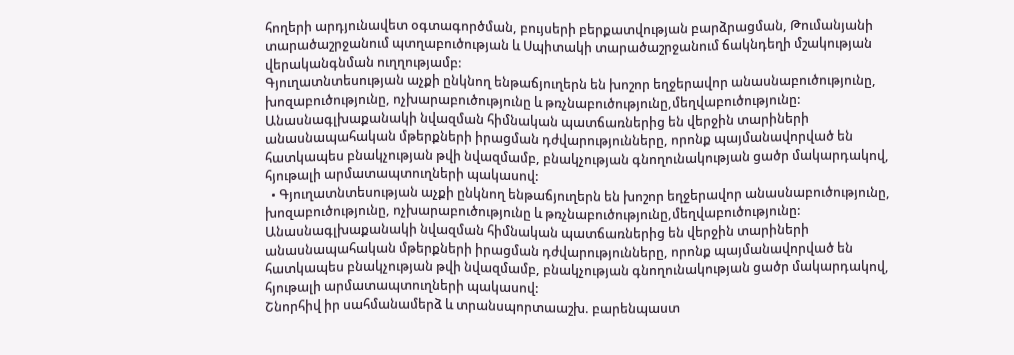հողերի արդյունավետ օգտագործման, բույսերի բերքատվության բարձրացման, Թումանյանի տարածաշրջանում պտղաբուծության և Սպիտակի տարածաշրջանում ճակնդեղի մշակության վերականգնման ուղղությամբ:
Գյուղատնտեսության աչքի ընկնող ենթաճյուղերն են խոշոր եղջերավոր անասնաբուծությունը, խոզաբուծությունը, ոչխարաբուծությունը և թռչնաբուծությունը,մեղվաբուծությունը: Անասնագլխաքանակի նվազման հիմնական պատճառներից են վերջին տարիների անասնապահական մթերքների իրացման դժվարությունները, որոնք պայմանավորված են հատկապես բնակչության թվի նվազմամբ, բնակչության գնողունակության ցածր մակարդակով, հյութալի արմատապտուղների պակասով:
  • Գյուղատնտեսության աչքի ընկնող ենթաճյուղերն են խոշոր եղջերավոր անասնաբուծությունը, խոզաբուծությունը, ոչխարաբուծությունը և թռչնաբուծությունը,մեղվաբուծությունը: Անասնագլխաքանակի նվազման հիմնական պատճառներից են վերջին տարիների անասնապահական մթերքների իրացման դժվարությունները, որոնք պայմանավորված են հատկապես բնակչության թվի նվազմամբ, բնակչության գնողունակության ցածր մակարդակով, հյութալի արմատապտուղների պակասով:
Շնորհիվ իր սահմանամերձ և տրանսպորտաաշխ. բարենպաստ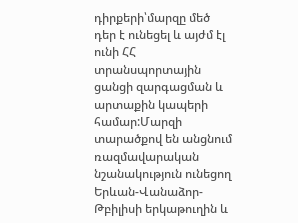դիրքերի՝մարզը մեծ դեր է ունեցել և այժմ էլ ունի ՀՀ տրանսպորտային ցանցի զարգացման և արտաքին կապերի համար:Մարզի տարածքով են անցնում ռազմավարական նշանակություն ունեցող Երևան-Վանաձոր-Թբիլիսի երկաթուղին և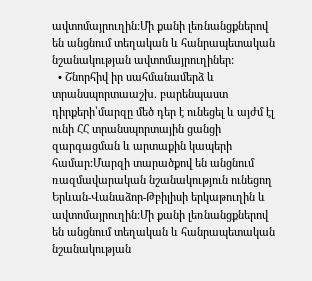ավտոմայրուղին:Մի քանի լեռնանցքներով են անցնում տեղական և հանրապետական նշանակության ավտոմայրուղիներ:
  • Շնորհիվ իր սահմանամերձ և տրանսպորտաաշխ. բարենպաստ դիրքերի՝մարզը մեծ դեր է ունեցել և այժմ էլ ունի ՀՀ տրանսպորտային ցանցի զարգացման և արտաքին կապերի համար:Մարզի տարածքով են անցնում ռազմավարական նշանակություն ունեցող Երևան-Վանաձոր-Թբիլիսի երկաթուղին և ավտոմայրուղին:Մի քանի լեռնանցքներով են անցնում տեղական և հանրապետական նշանակության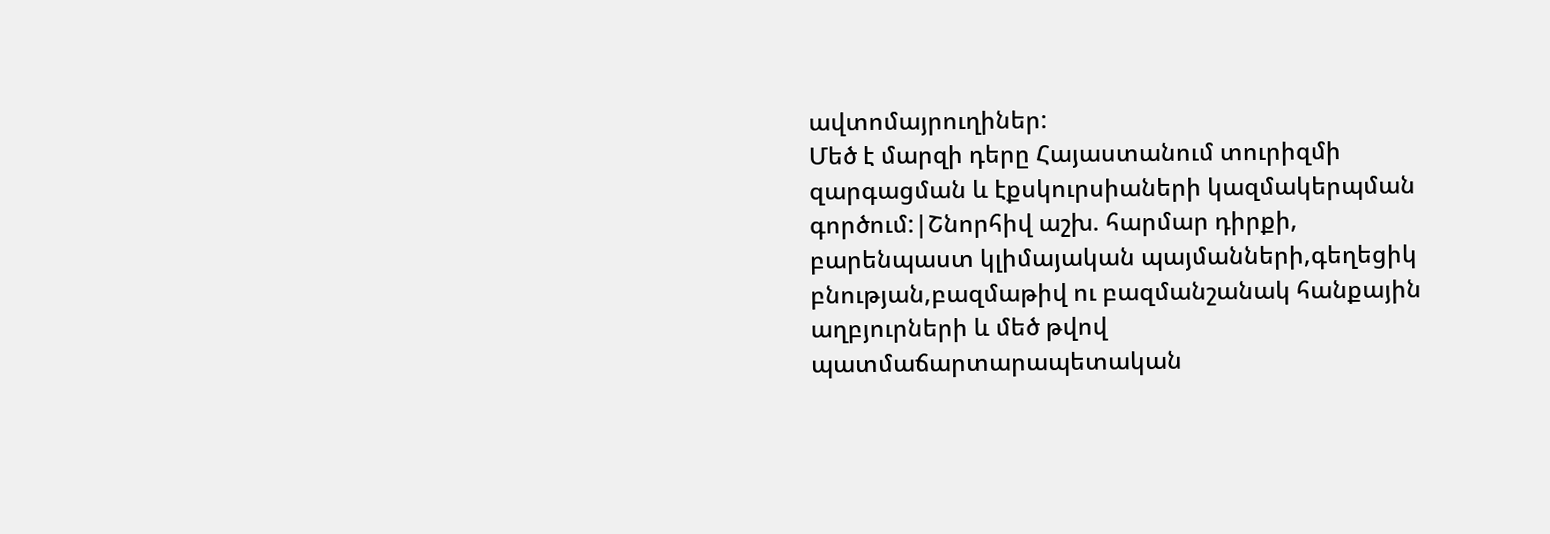ավտոմայրուղիներ:
Մեծ է մարզի դերը Հայաստանում տուրիզմի զարգացման և էքսկուրսիաների կազմակերպման գործում:|Շնորհիվ աշխ. հարմար դիրքի, բարենպաստ կլիմայական պայմանների,գեղեցիկ բնության,բազմաթիվ ու բազմանշանակ հանքային աղբյուրների և մեծ թվով պատմաճարտարապետական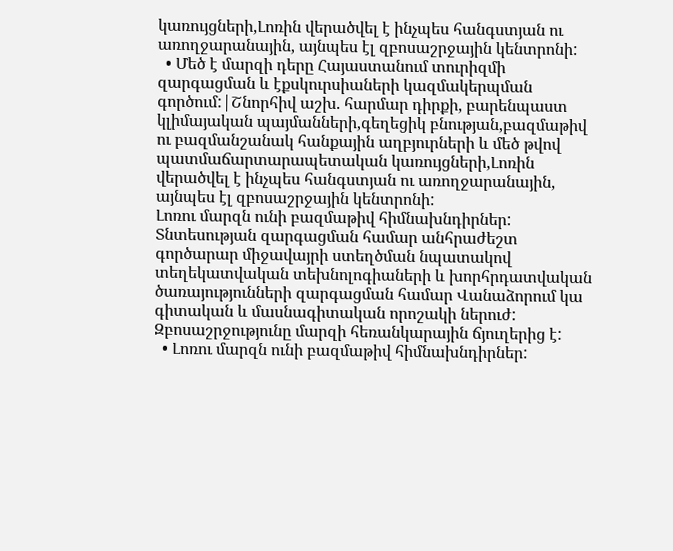կառույցների,Լոռին վերածվել է ինչպես հանգստյան ու առողջարանային, այնպես էլ զբոսաշրջային կենտրոնի:
  • Մեծ է մարզի դերը Հայաստանում տուրիզմի զարգացման և էքսկուրսիաների կազմակերպման գործում:|Շնորհիվ աշխ. հարմար դիրքի, բարենպաստ կլիմայական պայմանների,գեղեցիկ բնության,բազմաթիվ ու բազմանշանակ հանքային աղբյուրների և մեծ թվով պատմաճարտարապետական կառույցների,Լոռին վերածվել է ինչպես հանգստյան ու առողջարանային, այնպես էլ զբոսաշրջային կենտրոնի:
Լոռու մարզն ունի բազմաթիվ հիմնախնդիրներ: Տնտեսության զարգացման համար անհրաժեշտ գործարար միջավայրի ստեղծման նպատակով տեղեկատվական տեխնոլոգիաների և խորհրդատվական ծառայությունների զարգացման համար Վանաձորում կա գիտական և մասնագիտական որոշակի ներուժ: Զբոսաշրջությունը մարզի հեռանկարային ճյուղերից է:
  • Լոռու մարզն ունի բազմաթիվ հիմնախնդիրներ: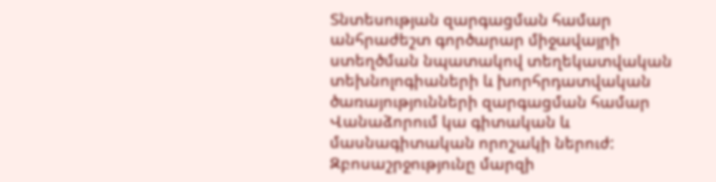Տնտեսության զարգացման համար անհրաժեշտ գործարար միջավայրի ստեղծման նպատակով տեղեկատվական տեխնոլոգիաների և խորհրդատվական ծառայությունների զարգացման համար Վանաձորում կա գիտական և մասնագիտական որոշակի ներուժ: Զբոսաշրջությունը մարզի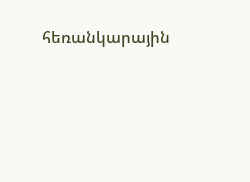հեռանկարային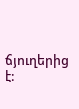ճյուղերից է: